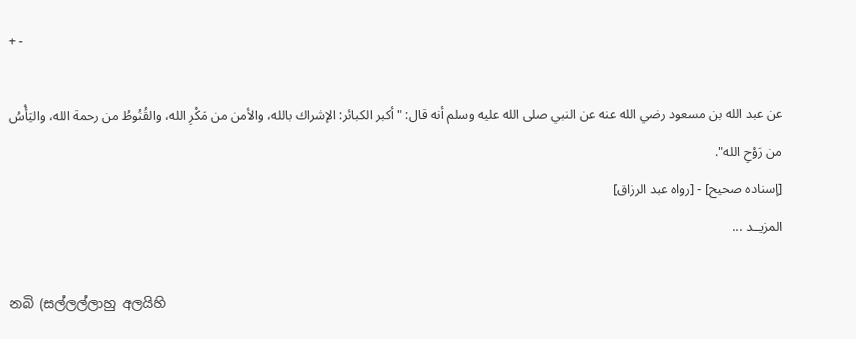+ -

عن عبد الله بن مسعود رضي الله عنه عن النبي صلى الله عليه وسلم أنه قال: "أكبر الكبائر: الإشراك بالله، والأمن من مَكْرِ الله، والقُنُوطُ من رحمة الله، واليَأْسُ من رَوْحِ الله".
[إسناده صحيح] - [رواه عبد الرزاق]
المزيــد ...

නබි (සල්ලල්ලාහු අලයිහි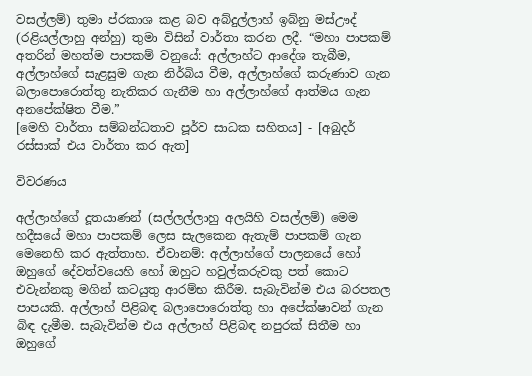වසල්ලම්) තුමා ප්රකාශ කළ බව අබ්දුල්ලාහ් ඉබ්නු මස්ඌද් (රළියල්ලාහු අන්හු) තුමා විසින් වාර්තා කරන ලදී. “මහා පාපකම් අතරින් මහත්ම පාපකම් වනුයේ: අල්ලාහ්ට ආදේශ තැබීම, අල්ලාහ්ගේ සැළසුම ගැන නිර්බිය වීම, අල්ලාහ්ගේ කරුණාව ගැන බලාපොරොත්තු නැතිකර ගැනීම හා අල්ලාහ්ගේ ආත්මය ගැන අනපේක්ෂිත වීම.”
[මෙහි වාර්තා සම්බන්ධතාව පූර්ව සාධක සහිතය] - [අබුදර් රස්සාක් එය වාර්තා කර ඇත]

විවරණය

අල්ලාහ්ගේ දූතයාණන් (සල්ලල්ලාහු අලයිහි වසල්ලම්) මෙම හදීසයේ මහා පාපකම් ලෙස සැලකෙන ඇතැම් පාපකම් ගැන මෙනෙහි කර ඇත්තාහ. ඒවානම්: අල්ලාහ්ගේ පාලනයේ හෝ ඔහුගේ දේවත්වයෙහි හෝ ඔහුට හවුල්කරුවකු පත් කොට එවැන්නකු මගින් කටයුතු ආරම්භ කිරීම. සැබැවින්ම එය බරපතල පාපයකි. අල්ලාහ් පිළිබඳ බලාපොරොත්තු හා අපේක්ෂාවන් ගැන බිඳ දැමීම. සැබැවින්ම එය අල්ලාහ් පිළිබඳ නපුරක් සිතීම හා ඔහුගේ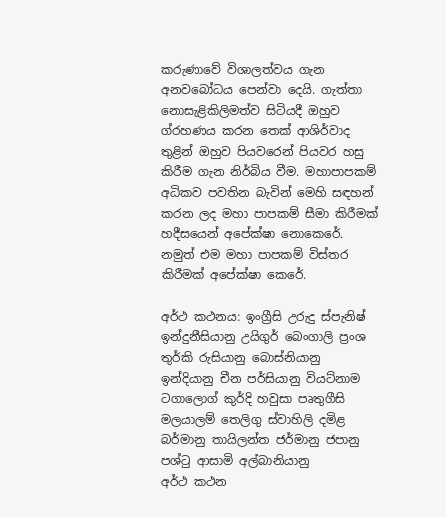කරුණාවේ විශාලත්වය ගැන අනවබෝධය පෙන්වා දෙයි. ගැත්තා නොසැළිකිලිමත්ව සිටියදී ඔහුව ග්රහණය කරන තෙක් ආශිර්වාද තුළින් ඔහුව පියවරෙන් පියවර හසු කිරීම ගැන නිර්බිය වීම. මහාපාපකම් අධිකව පවතින බැවින් මෙහි සඳහන් කරන ලද මහා පාපකම් සීමා කිරීමක් හදීසයෙන් අපේක්ෂා නොකෙරේ. නමුත් එම මහා පාපකම් විස්තර කිරීමක් අපේක්ෂා කෙරේ.

අර්ථ කථනය: ඉංග්‍රීසි උරුදු ස්පැනිෂ් ඉන්දුනීසියානු උයිගුර් බෙංගාලි ප්‍රංශ තුර්කි රුසියානු බොස්නියානු ඉන්දියානු චීන පර්සියානු වියට්නාම ටගාලොග් කුර්දි හවුසා පෘතුගීසි මලයාලම් තෙලිගු ස්වාහිලි දමිළ බර්මානු තායිලන්ත ජර්මානු ජපානු පශ්ටු ආසාමි අල්බානියානු
අර්ථ කථන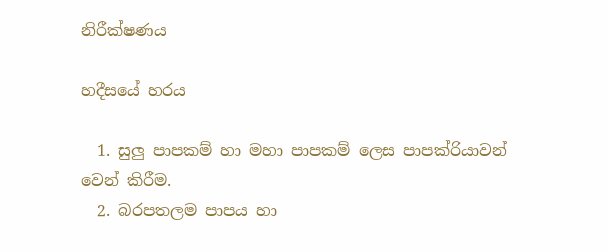නිරීක්ෂණය

හදීසයේ හරය

  1. සුලු පාපකම් හා මහා පාපකම් ලෙස පාපක්රියාවන් වෙන් කිරීම.
  2. බරපතලම පාපය හා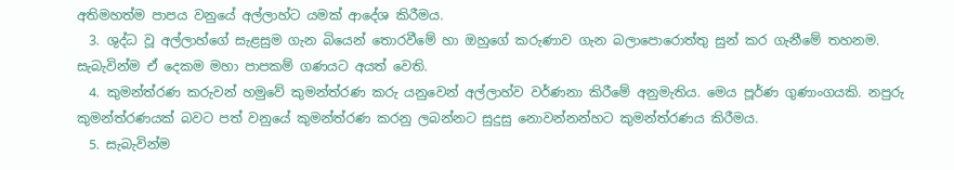අතිමහත්ම පාපය වනුයේ අල්ලාහ්ට යමක් ආදේශ කිරීමය.
  3. ශුද්ධ වූ අල්ලාහ්ගේ සැළසුම ගැන බියෙන් තොරවීමේ හා ඔහුගේ කරුණාව ගැන බලාපොරොත්තු සුන් කර ගැනීමේ තහනම. සැබැවින්ම ඒ දෙකම මහා පාපකම් ගණයට අයත් වෙති.
  4. කුමන්ත්රණ කරුවන් හමුවේ කුමන්ත්රණ කරු යනුවෙන් අල්ලාහ්ව වර්ණනා කිරීමේ අනුමැතිය. මෙය පූර්ණ ගුණාංගයකි. නපුරු කුමන්ත්රණයක් බවට පත් වනුයේ කුමන්ත්රණ කරනු ලබන්නට සුදුසු නොවන්නන්හට කුමන්ත්රණය කිරීමය.
  5. සැබැවින්ම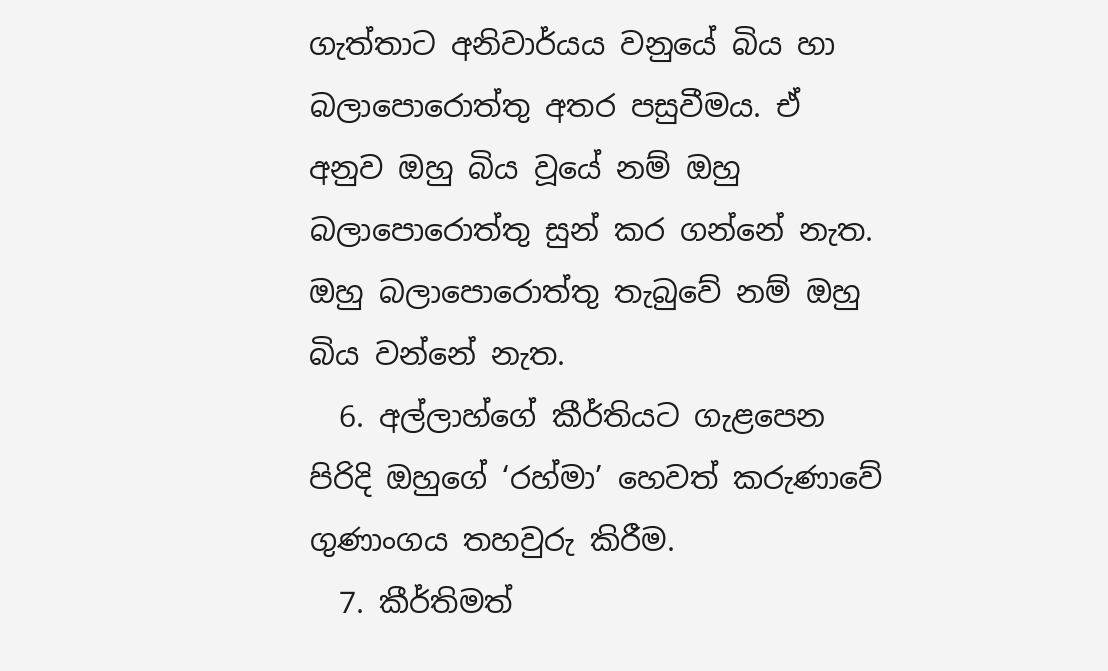ගැත්තාට අනිවාර්යය වනුයේ බිය හා බලාපොරොත්තු අතර පසුවීමය. ඒ අනුව ඔහු බිය වූයේ නම් ඔහු බලාපොරොත්තු සුන් කර ගන්නේ නැත. ඔහු බලාපොරොත්තු තැබුවේ නම් ඔහු බිය වන්නේ නැත.
  6. අල්ලාහ්ගේ කීර්තියට ගැළපෙන පිරිදි ඔහුගේ ‘රහ්මා’ හෙවත් කරුණාවේ ගුණාංගය තහවුරු කිරීම.
  7. කීර්තිමත්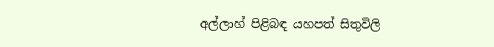අල්ලාහ් පිළිබඳ යහපත් සිතුවිලි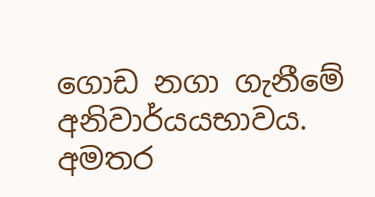ගොඩ නගා ගැනීමේ අනිවාර්යයභාවය.
අමතර